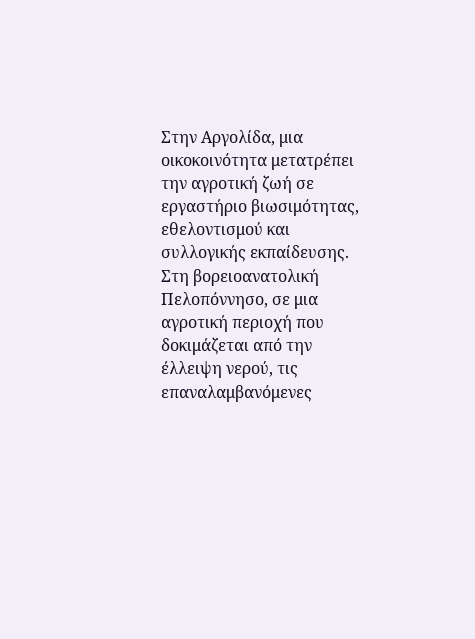Στην Αργολίδα, μια οικοκοινότητα μετατρέπει την αγροτική ζωή σε εργαστήριο βιωσιμότητας, εθελοντισμού και συλλογικής εκπαίδευσης.
Στη βορειοανατολική Πελοπόννησο, σε μια αγροτική περιοχή που δοκιμάζεται από την έλλειψη νερού, τις επαναλαμβανόμενες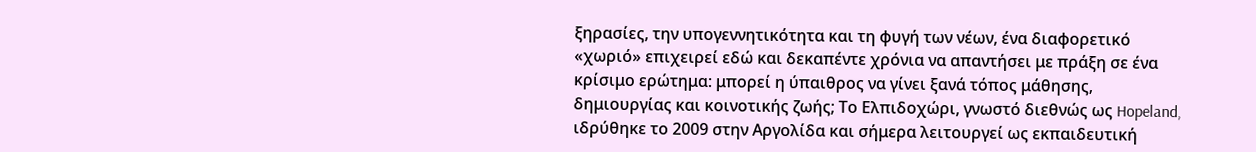ξηρασίες, την υπογεννητικότητα και τη φυγή των νέων, ένα διαφορετικό «χωριό» επιχειρεί εδώ και δεκαπέντε χρόνια να απαντήσει με πράξη σε ένα κρίσιμο ερώτημα: μπορεί η ύπαιθρος να γίνει ξανά τόπος μάθησης, δημιουργίας και κοινοτικής ζωής; Το Ελπιδοχώρι, γνωστό διεθνώς ως Hopeland, ιδρύθηκε το 2009 στην Αργολίδα και σήμερα λειτουργεί ως εκπαιδευτική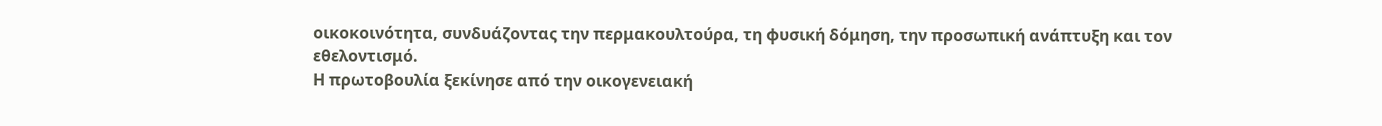οικοκοινότητα, συνδυάζοντας την περμακουλτούρα, τη φυσική δόμηση, την προσωπική ανάπτυξη και τον εθελοντισμό.
Η πρωτοβουλία ξεκίνησε από την οικογενειακή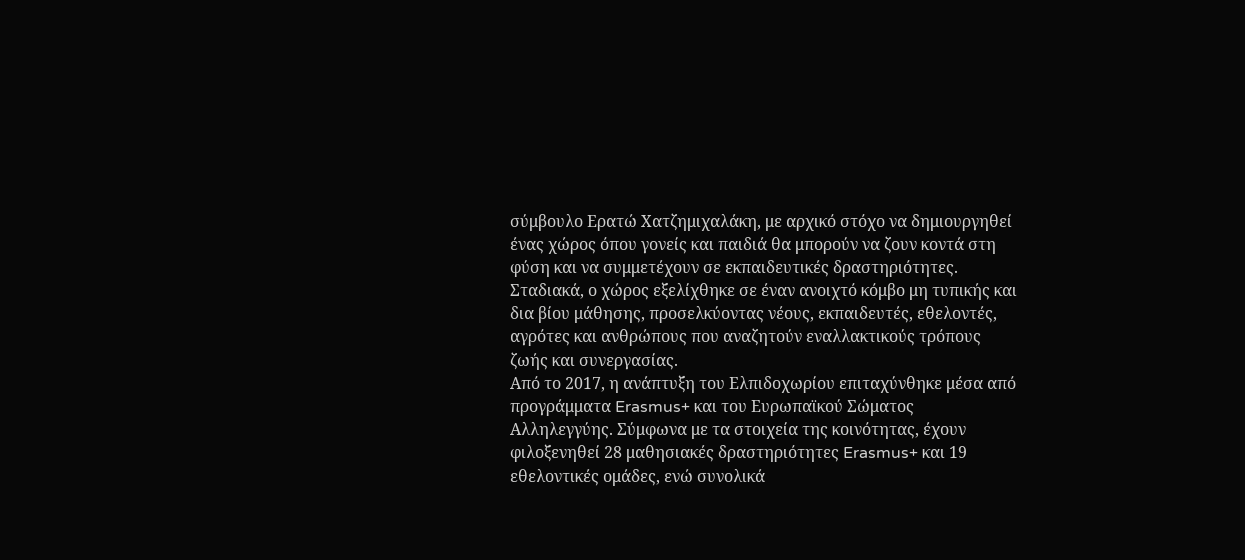σύμβουλο Ερατώ Χατζημιχαλάκη, με αρχικό στόχο να δημιουργηθεί ένας χώρος όπου γονείς και παιδιά θα μπορούν να ζουν κοντά στη φύση και να συμμετέχουν σε εκπαιδευτικές δραστηριότητες. Σταδιακά, ο χώρος εξελίχθηκε σε έναν ανοιχτό κόμβο μη τυπικής και δια βίου μάθησης, προσελκύοντας νέους, εκπαιδευτές, εθελοντές, αγρότες και ανθρώπους που αναζητούν εναλλακτικούς τρόπους ζωής και συνεργασίας.
Από το 2017, η ανάπτυξη του Ελπιδοχωρίου επιταχύνθηκε μέσα από προγράμματα Erasmus+ και του Ευρωπαϊκού Σώματος Αλληλεγγύης. Σύμφωνα με τα στοιχεία της κοινότητας, έχουν φιλοξενηθεί 28 μαθησιακές δραστηριότητες Erasmus+ και 19 εθελοντικές ομάδες, ενώ συνολικά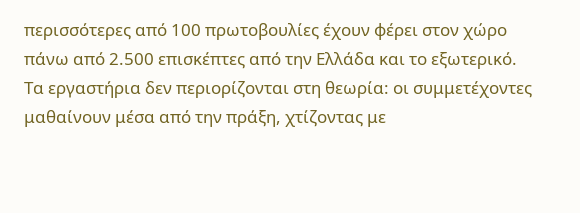περισσότερες από 100 πρωτοβουλίες έχουν φέρει στον χώρο πάνω από 2.500 επισκέπτες από την Ελλάδα και το εξωτερικό. Τα εργαστήρια δεν περιορίζονται στη θεωρία: οι συμμετέχοντες μαθαίνουν μέσα από την πράξη, χτίζοντας με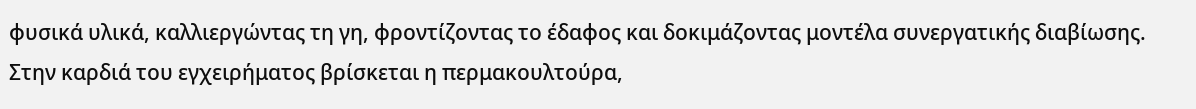φυσικά υλικά, καλλιεργώντας τη γη, φροντίζοντας το έδαφος και δοκιμάζοντας μοντέλα συνεργατικής διαβίωσης.
Στην καρδιά του εγχειρήματος βρίσκεται η περμακουλτούρα,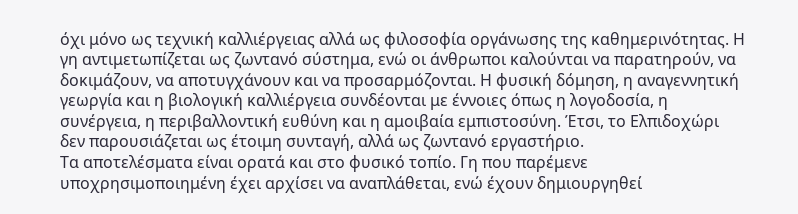όχι μόνο ως τεχνική καλλιέργειας αλλά ως φιλοσοφία οργάνωσης της καθημερινότητας. Η γη αντιμετωπίζεται ως ζωντανό σύστημα, ενώ οι άνθρωποι καλούνται να παρατηρούν, να δοκιμάζουν, να αποτυγχάνουν και να προσαρμόζονται. Η φυσική δόμηση, η αναγεννητική γεωργία και η βιολογική καλλιέργεια συνδέονται με έννοιες όπως η λογοδοσία, η συνέργεια, η περιβαλλοντική ευθύνη και η αμοιβαία εμπιστοσύνη. Έτσι, το Ελπιδοχώρι δεν παρουσιάζεται ως έτοιμη συνταγή, αλλά ως ζωντανό εργαστήριο.
Τα αποτελέσματα είναι ορατά και στο φυσικό τοπίο. Γη που παρέμενε υποχρησιμοποιημένη έχει αρχίσει να αναπλάθεται, ενώ έχουν δημιουργηθεί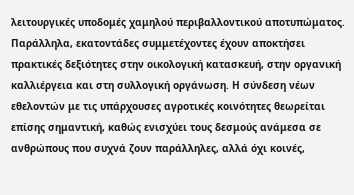λειτουργικές υποδομές χαμηλού περιβαλλοντικού αποτυπώματος. Παράλληλα, εκατοντάδες συμμετέχοντες έχουν αποκτήσει πρακτικές δεξιότητες στην οικολογική κατασκευή, στην οργανική καλλιέργεια και στη συλλογική οργάνωση. Η σύνδεση νέων εθελοντών με τις υπάρχουσες αγροτικές κοινότητες θεωρείται επίσης σημαντική, καθώς ενισχύει τους δεσμούς ανάμεσα σε ανθρώπους που συχνά ζουν παράλληλες, αλλά όχι κοινές,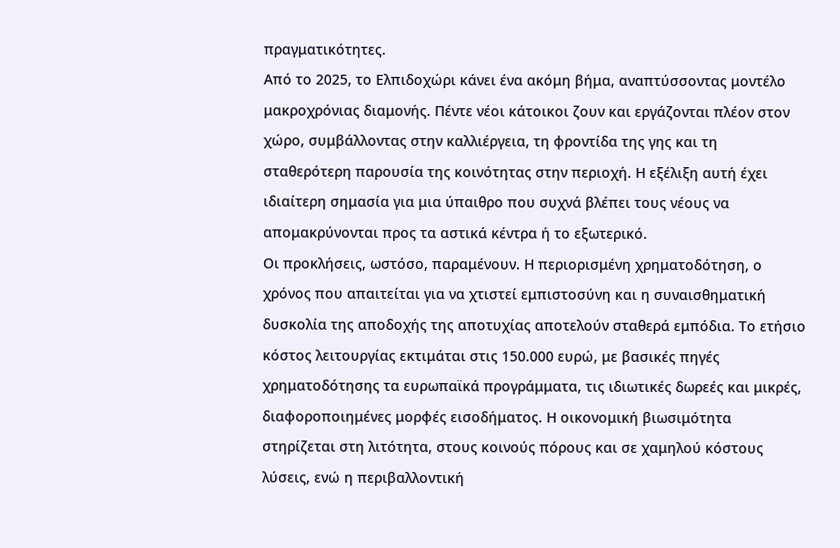πραγματικότητες.
Από το 2025, το Ελπιδοχώρι κάνει ένα ακόμη βήμα, αναπτύσσοντας μοντέλο μακροχρόνιας διαμονής. Πέντε νέοι κάτοικοι ζουν και εργάζονται πλέον στον χώρο, συμβάλλοντας στην καλλιέργεια, τη φροντίδα της γης και τη σταθερότερη παρουσία της κοινότητας στην περιοχή. Η εξέλιξη αυτή έχει ιδιαίτερη σημασία για μια ύπαιθρο που συχνά βλέπει τους νέους να απομακρύνονται προς τα αστικά κέντρα ή το εξωτερικό.
Οι προκλήσεις, ωστόσο, παραμένουν. Η περιορισμένη χρηματοδότηση, ο χρόνος που απαιτείται για να χτιστεί εμπιστοσύνη και η συναισθηματική δυσκολία της αποδοχής της αποτυχίας αποτελούν σταθερά εμπόδια. Το ετήσιο κόστος λειτουργίας εκτιμάται στις 150.000 ευρώ, με βασικές πηγές χρηματοδότησης τα ευρωπαϊκά προγράμματα, τις ιδιωτικές δωρεές και μικρές, διαφοροποιημένες μορφές εισοδήματος. Η οικονομική βιωσιμότητα στηρίζεται στη λιτότητα, στους κοινούς πόρους και σε χαμηλού κόστους λύσεις, ενώ η περιβαλλοντική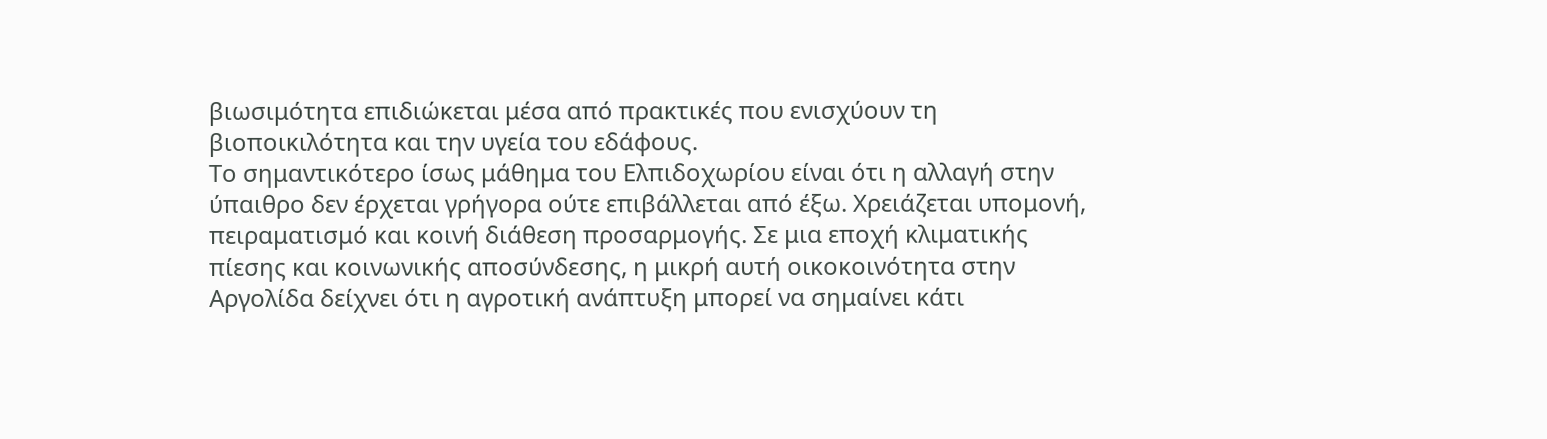βιωσιμότητα επιδιώκεται μέσα από πρακτικές που ενισχύουν τη βιοποικιλότητα και την υγεία του εδάφους.
Το σημαντικότερο ίσως μάθημα του Ελπιδοχωρίου είναι ότι η αλλαγή στην ύπαιθρο δεν έρχεται γρήγορα ούτε επιβάλλεται από έξω. Χρειάζεται υπομονή, πειραματισμό και κοινή διάθεση προσαρμογής. Σε μια εποχή κλιματικής πίεσης και κοινωνικής αποσύνδεσης, η μικρή αυτή οικοκοινότητα στην Αργολίδα δείχνει ότι η αγροτική ανάπτυξη μπορεί να σημαίνει κάτι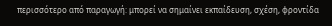περισσότερο από παραγωγή: μπορεί να σημαίνει εκπαίδευση, σχέση, φροντίδα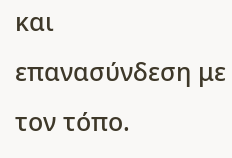και επανασύνδεση με τον τόπο.